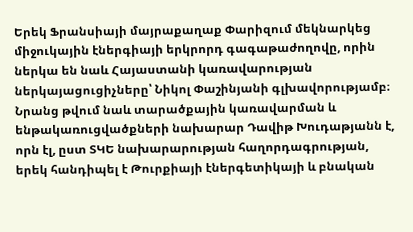Երեկ Ֆրանսիայի մայրաքաղաք Փարիզում մեկնարկեց միջուկային էներգիայի երկրորդ գագաթաժողովը, որին ներկա են նաև Հայաստանի կառավարության ներկայացուցիչները՝ Նիկոլ Փաշինյանի գլխավորությամբ։ Նրանց թվում նաև տարածքային կառավարման և ենթակառուցվածքների նախարար Դավիթ Խուդաթյանն է, որն էլ, ըստ ՏԿԵ նախարարության հաղորդագրության, երեկ հանդիպել է Թուրքիայի էներգետիկայի և բնական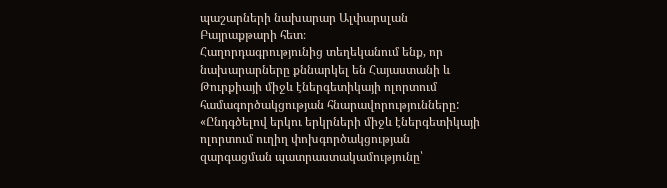պաշարների նախարար Ալփարսլան Բայրաքթարի հետ։
Հաղորդագրությունից տեղեկանում ենք, որ նախարարները քննարկել են Հայաստանի և Թուրքիայի միջև էներգետիկայի ոլորտում համագործակցության հնարավորությունները: «Ընդգծելով երկու երկրների միջև էներգետիկայի ոլորտում ուղիղ փոխգործակցության զարգացման պատրաստակամությունը՝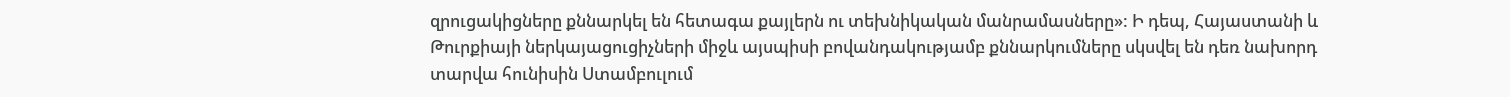զրուցակիցները քննարկել են հետագա քայլերն ու տեխնիկական մանրամասները»: Ի դեպ, Հայաստանի և Թուրքիայի ներկայացուցիչների միջև այսպիսի բովանդակությամբ քննարկումները սկսվել են դեռ նախորդ տարվա հունիսին Ստամբուլում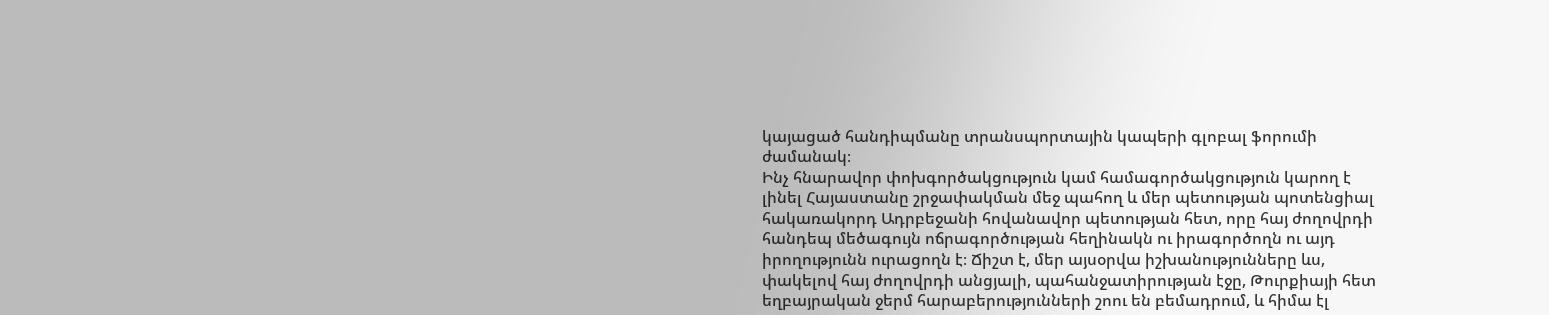կայացած հանդիպմանը տրանսպորտային կապերի գլոբալ ֆորումի ժամանակ։
Ինչ հնարավոր փոխգործակցություն կամ համագործակցություն կարող է լինել Հայաստանը շրջափակման մեջ պահող և մեր պետության պոտենցիալ հակառակորդ Ադրբեջանի հովանավոր պետության հետ, որը հայ ժողովրդի հանդեպ մեծագույն ոճրագործության հեղինակն ու իրագործողն ու այդ իրողությունն ուրացողն է։ Ճիշտ է, մեր այսօրվա իշխանությունները ևս, փակելով հայ ժողովրդի անցյալի, պահանջատիրության էջը, Թուրքիայի հետ եղբայրական ջերմ հարաբերությունների շոու են բեմադրում, և հիմա էլ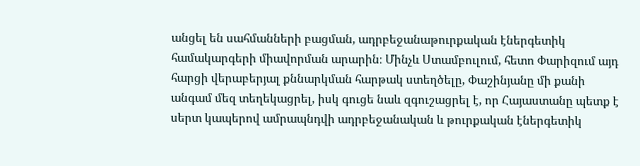անցել են սահմանների բացման, ադրբեջանաթուրքական էներգետիկ համակարգերի միավորման արարին։ Մինչև Ստամբուլում, հետո Փարիզում այդ հարցի վերաբերյալ քննարկման հարթակ ստեղծելը, Փաշինյանը մի քանի անգամ մեզ տեղեկացրել, իսկ գուցե նաև զգուշացրել է, որ Հայաստանը պետք է սերտ կապերով ամրապնդվի ադրբեջանական և թուրքական էներգետիկ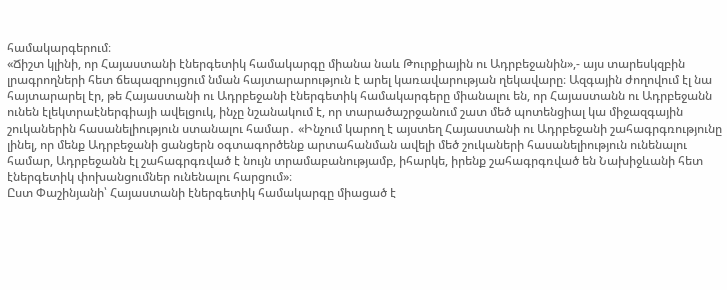համակարգերում։
«Ճիշտ կլինի, որ Հայաստանի էներգետիկ համակարգը միանա նաև Թուրքիային ու Ադրբեջանին»,- այս տարեսկզբին լրագրողների հետ ճեպազրույցում նման հայտարարություն է արել կառավարության ղեկավարը։ Ազգային ժողովում էլ նա հայտարարել էր, թե Հայաստանի ու Ադրբեջանի էներգետիկ համակարգերը միանալու են, որ Հայաստանն ու Ադրբեջանն ունեն էլեկտրաէներգիայի ավելցուկ, ինչը նշանակում է, որ տարածաշրջանում շատ մեծ պոտենցիալ կա միջազգային շուկաներին հասանելիություն ստանալու համար․ «Ինչում կարող է այստեղ Հայաստանի ու Ադրբեջանի շահագրգռությունը լինել, որ մենք Ադրբեջանի ցանցերն օգտագործենք արտահանման ավելի մեծ շուկաների հասանելիություն ունենալու համար, Ադրբեջանն էլ շահագրգռված է նույն տրամաբանությամբ, իհարկե, իրենք շահագրգռված են Նախիջևանի հետ էներգետիկ փոխանցումներ ունենալու հարցում»։
Ըստ Փաշինյանի՝ Հայաստանի էներգետիկ համակարգը միացած է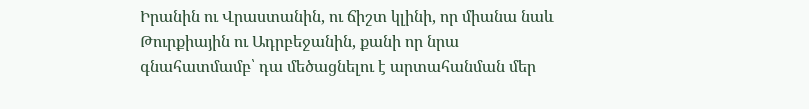Իրանին ու Վրաստանին, ու ճիշտ կլինի, որ միանա նաև Թուրքիային ու Ադրբեջանին, քանի որ նրա գնահատմամբ՝ դա մեծացնելու է արտահանման մեր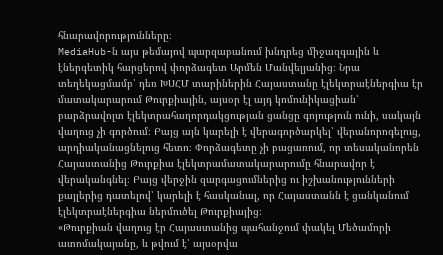հնարավորությունները։
MediaHub-ն այս թեմայով պարզաբանում խնդրեց միջազգային և էներգետիկ հարցերով փորձագետ Արմեն Մանվելյանից։ Նրա տեղեկացմամբ՝ դեռ ԽՍՀՄ տարիներին Հայաստանը էլեկտրաէներգիա էր մատակարարում Թուրքիային, այսօր էլ այդ կոմունիկացիան՝ բարձրավոլտ էլեկտրահաղորդակցության ցանցը գոյություն ունի, սակայն վաղուց չի գործում։ Բայց այն կարելի է վերագործարկել՝ վերանորոգելուց, արդիականացնելուց հետո։ Փորձագետը չի բացառում, որ տեսականորեն Հայաստանից Թուրքիա էլեկտրամատակարարումը հնարավոր է վերականգնել։ Բայց վերջին զարգացումներից ու իշխանությունների քայլերից դատելով՝ կարելի է հասկանալ, որ Հայաստանն է ցանկանում էլեկտրաէներգիա ներմուծել Թուրքիայից։
«Թուրքիան վաղուց էր Հայաստանից պահանջում փակել Մեծամորի ատոմակայանը, և թվում է՝ այսօրվա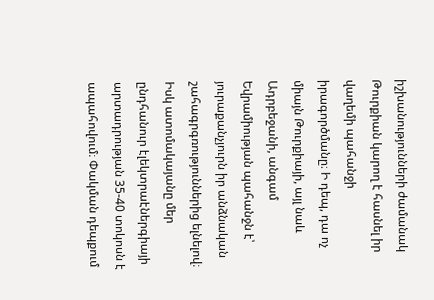իշխանությունների ժամանակ Թուրքիան կարող է հասնել իր վաղեմի պահանջի իրագործմանը։ Ի դեպ, դա ոչ միայն Թուրքիայի, այլ նաև Ադրբեջանի, անգամ Եվրամիության պահանջն է՝ յուրաքանչյուրն իր անձնական շահագրգռություններից ելնելով։ Իսկ ատոմակայանը մեր ընդհանուր էլեկտրաէներգիայի արտադրության 35-40 տոկոսն է ապահովում։ Փակման դեպքում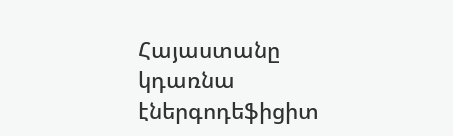Հայաստանը կդառնա էներգոդեֆիցիտ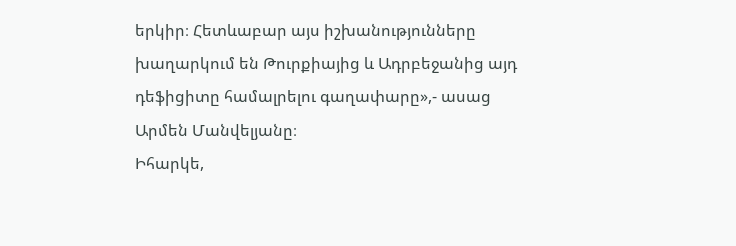երկիր։ Հետևաբար այս իշխանությունները խաղարկում են Թուրքիայից և Ադրբեջանից այդ դեֆիցիտը համալրելու գաղափարը»,- ասաց Արմեն Մանվելյանը։
Իհարկե,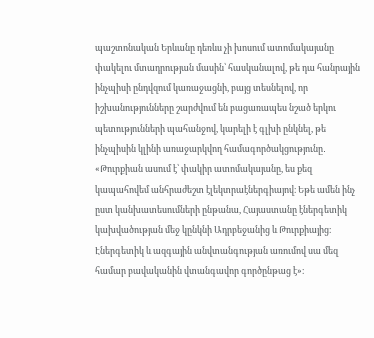պաշտոնական Երևանը դեռևս չի խոսում ատոմակայանը փակելու մտադրության մասին՝ հասկանալով, թե դա հանրային ինչպիսի ընդվզում կառաջացնի, բայց տեսնելով, որ իշխանությունները շարժվում են բացառապես նշած երկու պետությունների պահանջով, կարելի է գլխի ընկնել, թե ինչպիսին կլինի առաջարկվող համագործակցությունը․ «Թուրքիան ասում է՝ փակիր ատոմակայանը, ես քեզ կապահովեմ անհրաժեշտ էլեկտրաէներգիայով։ Եթե ամեն ինչ ըստ կանխատեսումների ընթանա, Հայաստանը էներգետիկ կախվածության մեջ կընկնի Ադրբեջանից և Թուրքիայից։ Էներգետիկ և ազգային անվտանգության առումով սա մեզ համար բավականին վտանգավոր գործընթաց է»։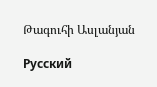Թագուհի Ասլանյան

Русский